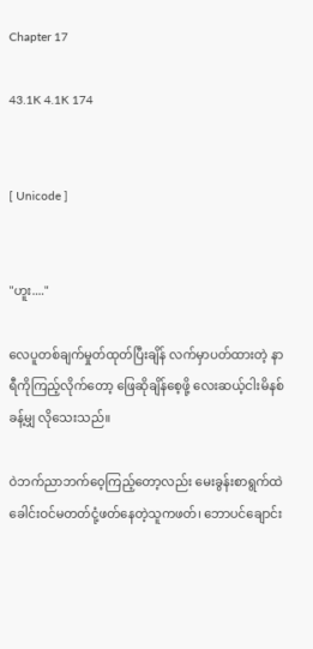Chapter 17

43.1K 4.1K 174


[ Unicode ]


"ဟူး...."

လေပူတစ်ချက်မှုတ်ထုတ်ပြီးချိန် လက်မှာပတ်ထားတဲ့ နာရီကိုကြည့်လိုက်တော့ ဖြေဆိုချိန်စေ့ဖို့ လေးဆယ့်ငါးမိနစ်ခန့်မျှ လိုသေးသည်။

ဝဲဘက်ညာဘက်ဝေ့ကြည့်တော့လည်း မေးခွန်းစာရွက်ထဲ ခေါင်းဝင်မတတ်ငုံ့ဖတ်နေတဲ့သူကဖတ်၊ ဘောပင်ချောင်း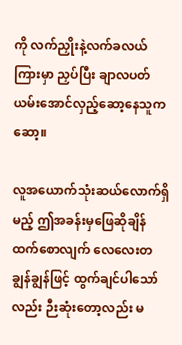ကို လက်ညှိုးနဲ့လက်ခလယ်ကြားမှာ ညှပ်ပြီး ချာလပတ်ယမ်းအောင်လှည့်ဆော့နေသူကဆော့။

လူအယောက်သုံးဆယ်လောက်ရှိမည့် ဤအခန်းမှဖြေဆိုချိန်ထက်စောလျက် လေလေးတချွန်ချွန်ဖြင့် ထွက်ချင်ပါသော်လည်း ဉီးဆုံးတော့လည်း မ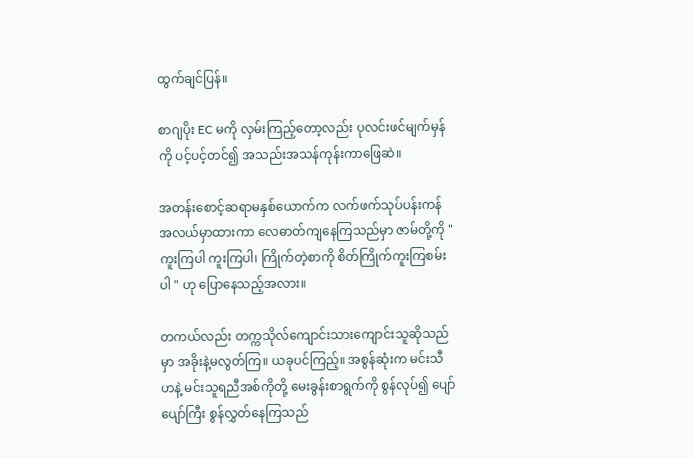ထွက်ချင်ပြန်။

စာဂျပိုး EC မကို လှမ်းကြည့်တော့လည်း ပုလင်းဖင်မျက်မှန်ကို ပင့်ပင့်တင်၍ အသည်းအသန်ကုန်းကာဖြေဆဲ။

အတန်းစောင့်ဆရာမနှစ်ယောက်က လက်ဖက်သုပ်ပန်းကန်အလယ်မှာထားကာ လေဓာတ်ကျနေကြသည်မှာ ဇာမ်တို့ကို "ကူးကြပါ ကူးကြပါ၊ ကြိုက်တဲ့စာကို စိတ်ကြိုက်ကူးကြစမ်းပါ " ဟု ပြောနေသည့်အလား။

တကယ်လည်း တက္ကသိုလ်ကျောင်းသားကျောင်းသူဆိုသည်မှာ အခိုးနဲ့မလွတ်ကြ။ ယခုပင်ကြည့်။ အစွန်ဆုံးက မင်းသီဟနဲ့ မင်းသူရညီအစ်ကိုတို့ မေးခွန်းစာရွက်ကို စွန်လုပ်၍ ပျော်ပျော်ကြီး စွန်လွှတ်နေကြသည်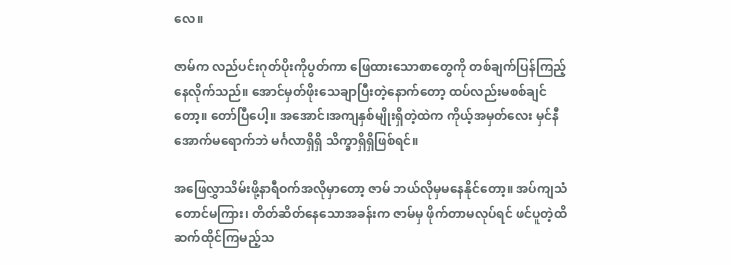လေ။

ဇာမ်က လည်ပင်းဂုတ်ပိုးကိုပွတ်ကာ ဖြေထားသောစာတွေကို တစ်ချက်ပြန်ကြည့်နေလိုက်သည်။ အောင်မှတ်ဖိုးသေချာပြီးတဲ့နောက်တော့ ထပ်လည်းမစစ်ချင်တော့။ တော်ပြီပေါ့။ အအောင်၊အကျနှစ်မျိုးရှိတဲ့ထဲက ကိုယ့်အမှတ်လေး မှင်နီအောက်မရောက်ဘဲ မင်္ဂလာရှိရှိ သိက္ခာရှိရှိဖြစ်ရင်။

အဖြေလွှာသိမ်းဖို့နာရီဝက်အလိုမှာတော့ ဇာမ် ဘယ်လိုမှမနေနိုင်တော့။ အပ်ကျသံတောင်မကြား၊ တိတ်ဆိတ်နေသောအခန်းက ဇာမ်မှ ဖိုက်တာမလုပ်ရင် ဖင်ပူတဲ့ထိ ဆက်ထိုင်ကြမည့်သ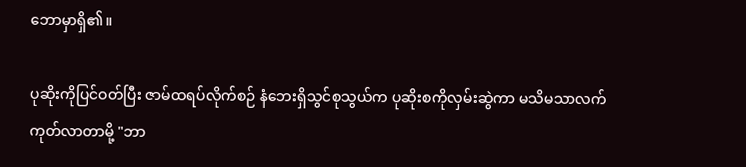ဘောမှာရှိ၏။

ပုဆိုးကိုပြင်ဝတ်ပြီး ဇာမ်ထရပ်လိုက်စဉ် နံဘေးရှိသွင်စုသွယ်က ပုဆိုးစကိုလှမ်းဆွဲကာ မသိမသာလက်ကုတ်လာတာမို့ "ဘာ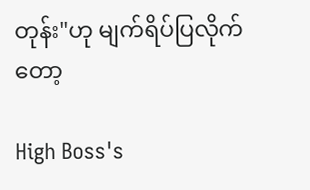တုန်း"ဟု မျက်ရိပ်ပြလိုက်တော့

High Boss's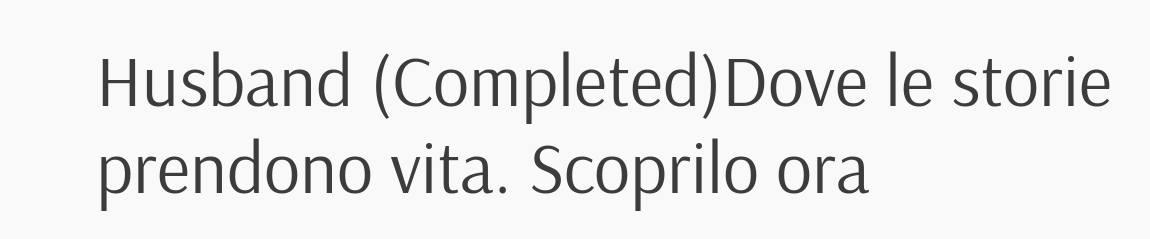Husband (Completed)Dove le storie prendono vita. Scoprilo ora